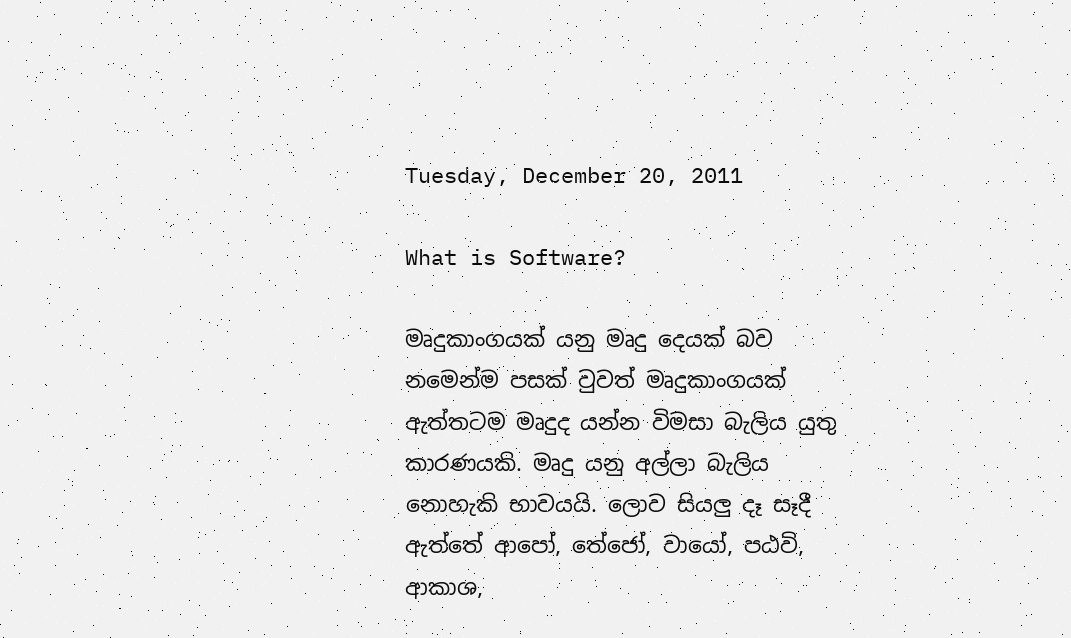Tuesday, December 20, 2011

What is Software?

මෘදුකාංගයක් යනු මෘදු දෙයක් බව නමෙන්ම පසක් වුවත් මෘදුකාංගයක් ඇත්තටම මෘදුද යන්න විමසා බැලිය යුතු කාරණයකි. මෘදු යනු අල්ලා බැලිය නොහැකි භාවයයි. ලොව සියලු දෑ සෑදී ඇත්තේ ආපෝ, තේජෝ, වායෝ, පඨවි, ආකාශ,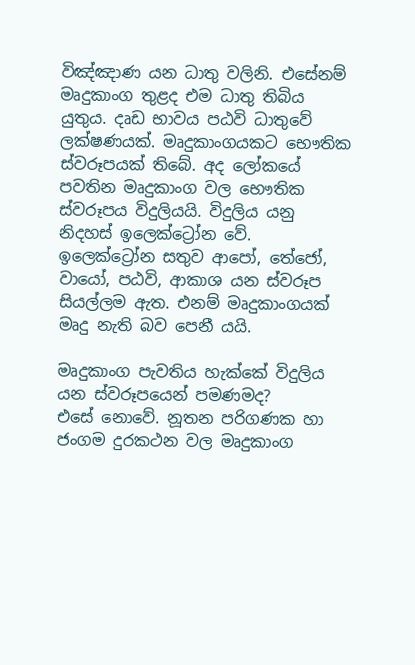විඤ්ඤාණ යන ධාතු වලිනි. එසේනම් මෘදුකාංග තුළද එම ධාතු තිබිය යුතුය. දෘඩ භාවය පඨවි ධාතුවේ ලක්ෂණයක්. මෘදුකාංගයකට භෞතික ස්වරූපයක් තිබේ. අද ලෝකයේ පවතින මෘදුකාංග වල භෞතික ස්වරූපය විදුලියයි. විදුලිය යනු නිදහස් ඉලෙක්ට්‍රෝන වේ. ඉලෙක්ට්‍රෝන සතුව ආපෝ, තේජෝ, වායෝ, පඨවි, ආකාශ යන ස්වරූප සියල්ලම ඇත. එනම් මෘදුකාංගයක් මෘදු නැති බව පෙනී යයි.

මෘදුකාංග පැවතිය හැක්කේ විදුලිය යන ස්වරූපයෙන් පමණමද?
එසේ නොවේ. නූතන පරිගණක හා ජංගම දුරකථන වල මෘදුකාංග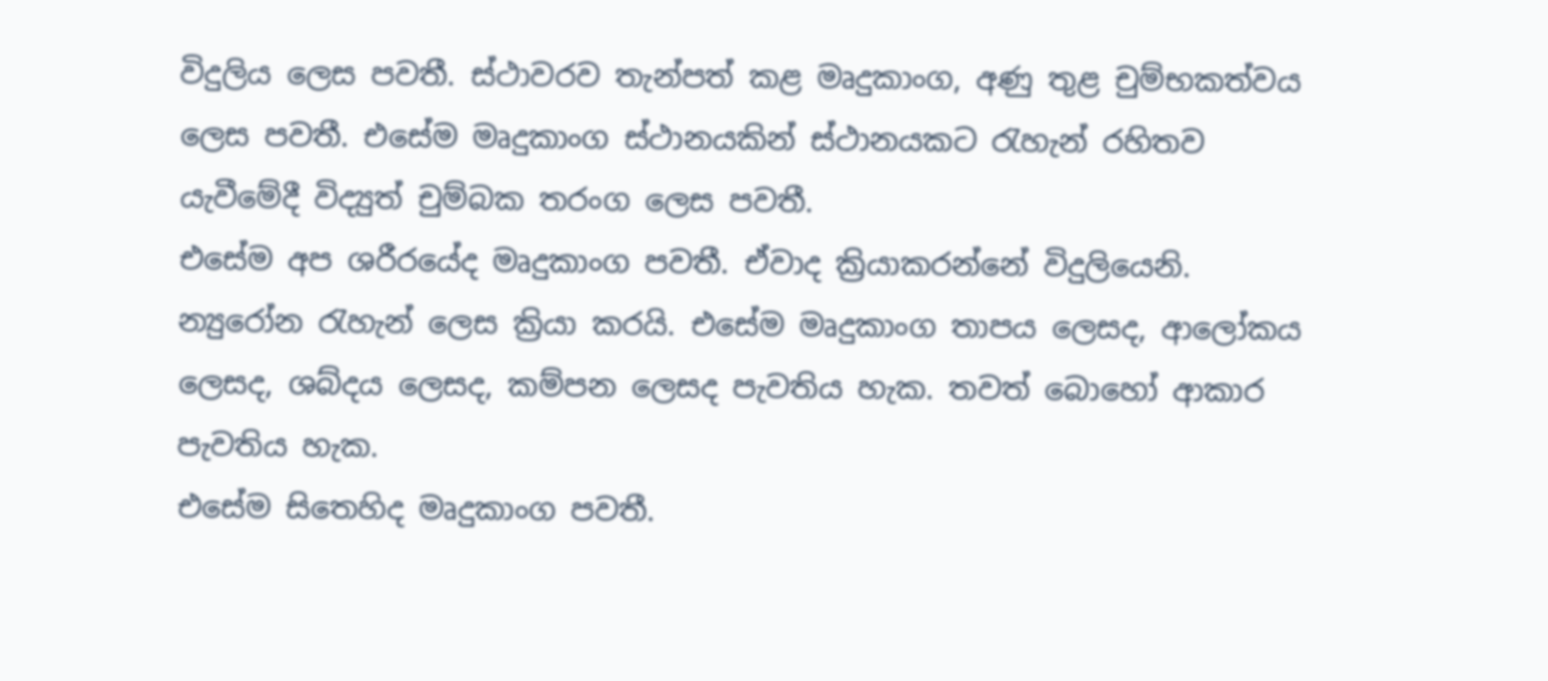විදුලිය ලෙස පවතී. ස්ථාවරව තැන්පත් කළ මෘදුකාංග, අණු තුළ චුම්භකත්වය ලෙස පවතී. එසේම මෘදුකාංග ස්ථානයකින් ස්ථානයකට රැහැන් රහිතව යැවීමේදී විද්‍යුත් චුම්බක තරංග ලෙස පවතී.
එසේම අප ශරීරයේද මෘදුකාංග පවතී. ඒවාද ක්‍රියාකරන්නේ විදුලියෙනි. න්‍යුරෝන රැහැන් ලෙස ක්‍රියා කරයි. එසේම මෘදුකාංග තාපය ලෙසද, ආලෝකය ලෙසද, ශබ්දය ලෙසද, කම්පන ලෙසද පැවතිය හැක. තවත් බොහෝ ආකාර පැවතිය හැක.
එසේම සිතෙහිද මෘදුකාංග පවතී.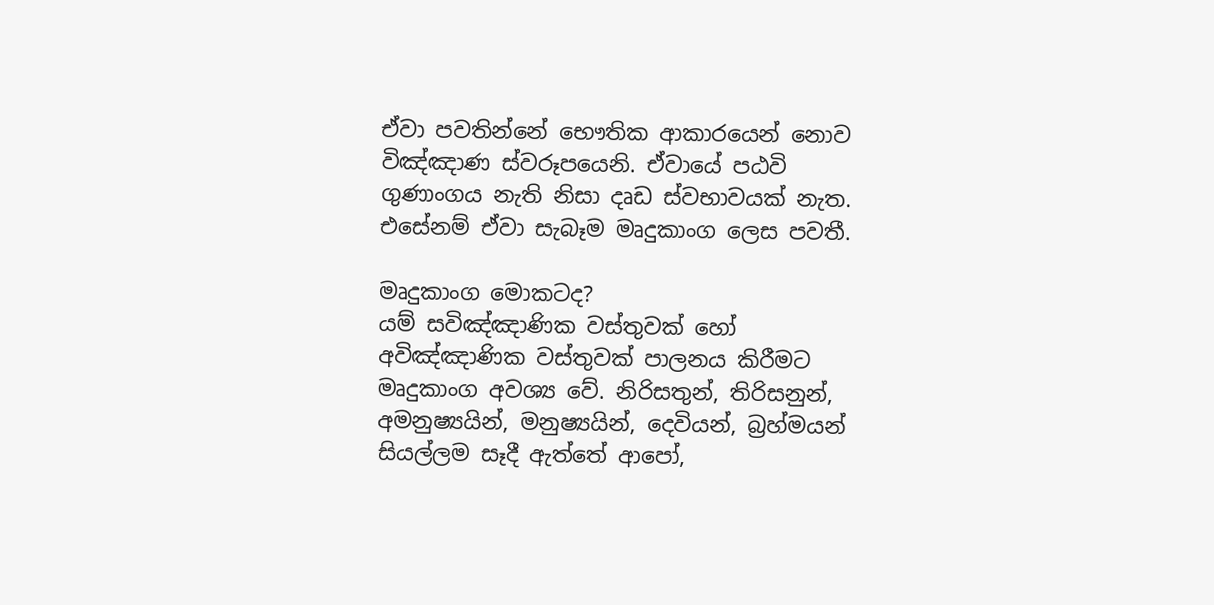ඒවා පවතින්නේ භෞතික ආකාරයෙන් නොව විඤ්ඤාණ ස්වරූපයෙනි. ඒවායේ පඨවි ගුණාංගය නැති නිසා දෘඩ ස්වභාවයක් නැත. එසේනම් ඒවා සැබෑම මෘදුකාංග ලෙස පවතී.

මෘදුකාංග මොකටද?
යම් සවිඤ්ඤාණික වස්තුවක් හෝ අවිඤ්ඤාණික වස්තුවක් පාලනය කිරීමට මෘදුකාංග අවශ්‍ය වේ. නිරිසතුන්, තිරිසනුන්, අමනුෂ්‍යයින්, මනුෂ්‍යයින්, දෙවියන්, බ්‍රහ්මයන් සියල්ලම සෑදී ඇත්තේ ආපෝ,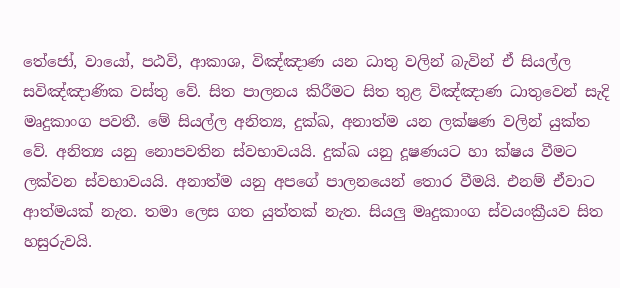තේජෝ, වායෝ, පඨවි, ආකාශ, විඤ්ඤාණ යන ධාතු වලින් බැවින් ඒ සියල්ල සවිඤ්ඤාණික වස්තු වේ. සිත පාලනය කිරීමට සිත තුළ විඤ්ඤාණ ධාතුවෙන් සැදි මෘදුකාංග පවතී. මේ සියල්ල අනිත්‍ය, දුක්ඛ, අනාත්ම යන ලක්ෂණ වලින් යුක්ත වේ. අනිත්‍ය යනු නොපවතින ස්වභාවයයි. දුක්ඛ යනු දූෂණයට හා ක්ෂය වීමට ලක්වන ස්වභාවයයි. අනාත්ම යනු අපගේ පාලනයෙන් තොර වීමයි. එනම් ඒවාට ආත්මයක් නැත. තමා ලෙස ගත යුත්තක් නැත. සියලු මෘදුකාංග ස්වයංක්‍රීයව සිත හසුරුවයි.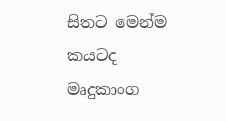සිතට මෙන්ම කයටද මෘදුකාංග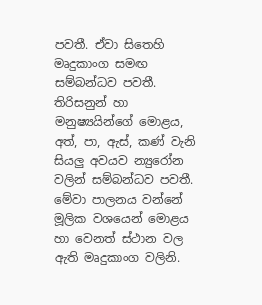පවතී. ඒවා සිතෙහි මෘදුකාංග සමඟ සම්බන්ධව පවතී. තිරිසනුන් හා මනුෂ්‍යයින්ගේ මොළය, අත්, පා, ඇස්, කණ් වැනි සියලු අවයව න්‍යුරෝන වලින් සම්බන්ධව පවතී. මේවා පාලනය වන්නේ මූලික වශයෙන් මොළය හා වෙනත් ස්ථාන වල ඇති මෘදුකාංග වලිනි.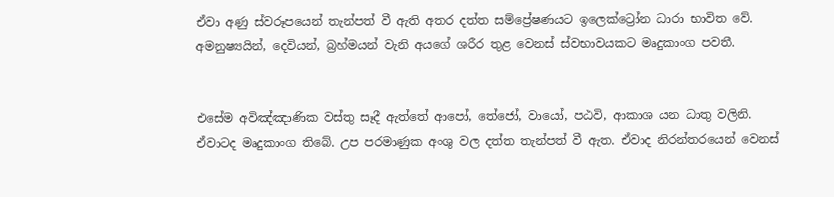ඒවා අණු ස්වරූපයෙන් තැන්පත් වී ඇති අතර දත්ත සම්ප්‍රේෂණයට ඉලෙක්ට්‍රෝන ධාරා භාවිත වේ. අමනුෂ්‍යයින්, දෙවියන්, බ්‍රහ්මයන් වැනි අයගේ ශරීර තුළ වෙනස් ස්වභාවයකට මෘදුකාංග පවතී.


එසේම අවිඤ්ඤාණික වස්තු සෑදී ඇත්තේ ආපෝ, තේජෝ, වායෝ, පඨවි, ආකාශ යන ධාතු වලිනි. ඒවාටද මෘදුකාංග තිබේ. උප පරමාණුක අංශු වල දත්ත තැන්පත් වී ඇත. ඒවාද නිරන්තරයෙන් වෙනස්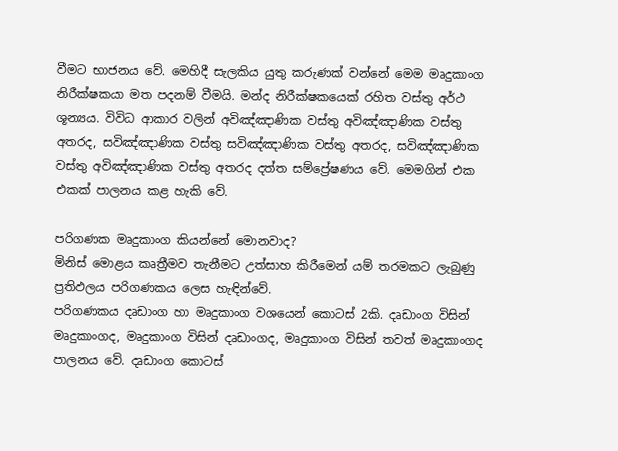වීමට භාජනය වේ. මෙහිදී සැලකිය යුතු කරුණක් වන්නේ මෙම මෘදුකාංග නිරීක්ෂකයා මත පදනම් වීමයි. මන්ද නිරීක්ෂකයෙක් රහිත වස්තු අර්ථ ශූන්‍යය. විවිධ ආකාර වලින් අවිඤ්ඤාණික වස්තු අවිඤ්ඤාණික වස්තු අතරද, සවිඤ්ඤාණික වස්තු සවිඤ්ඤාණික වස්තු අතරද, සවිඤ්ඤාණික වස්තු අවිඤ්ඤාණික වස්තු අතරද දත්ත සම්ප්‍රේෂණය වේ. මෙමගින් එක එකක් පාලනය කළ හැකි වේ.

පරිගණක මෘදුකාංග කියන්නේ මොනවාද?
මිනිස් මොළය කෘත්‍රීමව තැනීමට උත්සාහ කිරීමෙන් යම් තරමකට ලැබුණු ප්‍රතිඵලය පරිගණකය ලෙස හැඳින්වේ.
පරිගණකය දෘඩාංග හා මෘදුකාංග වශයෙන් කොටස් 2කි. දෘඩාංග විසින් මෘදුකාංගද, මෘදුකාංග විසින් දෘඩාංගද, මෘදුකාංග විසින් තවත් මෘදුකාංගද පාලනය වේ. දෘඩාංග කොටස්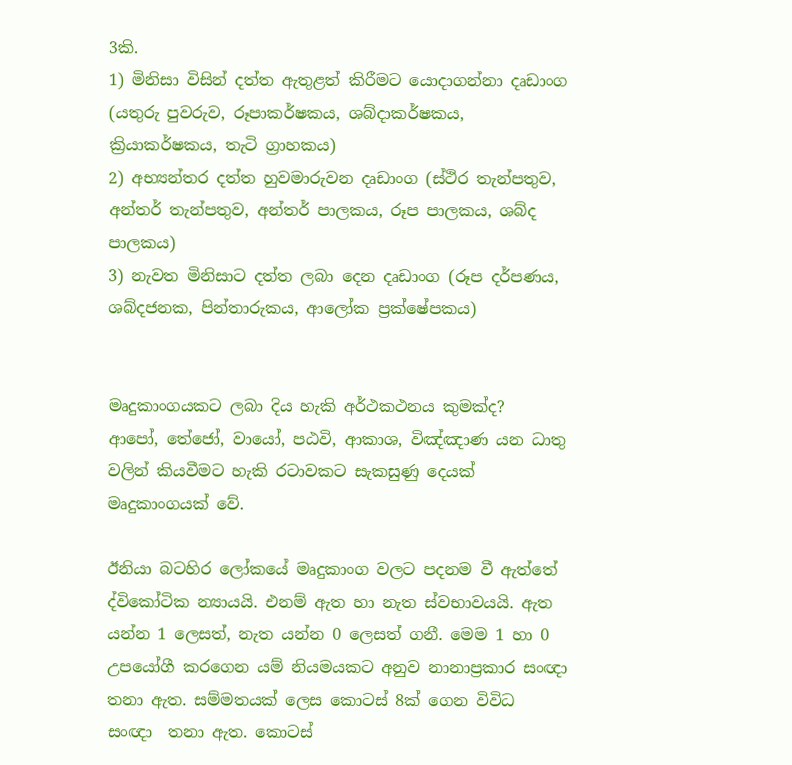3කි.
1) මිනිසා විසින් දත්ත ඇතුළත් කිරීමට යොදාගන්නා දෘඩාංග (යතුරු පුවරුව, රූපාකර්ෂකය, ශබ්දාකර්ෂකය, ක්‍රියාකර්ෂකය, තැටි ග්‍රාහකය)
2) අභ්‍යන්තර දත්ත හුවමාරුවන දෘඩාංග (ස්ථිර තැන්පතුව, අන්තර් තැන්පතුව, අන්තර් පාලකය, රූප පාලකය, ශබ්ද පාලකය)
3) නැවත මිනිසාට දත්ත ලබා දෙන දෘඩාංග (රූප දර්පණය, ශබ්දජනක, පින්තාරුකය, ආලෝක ප්‍රක්ෂේපකය)


මෘදුකාංගයකට ලබා දිය හැකි අර්ථකථනය කුමක්ද?
ආපෝ, තේජෝ, වායෝ, පඨවි, ආකාශ, විඤ්ඤාණ යන ධාතු වලින් කියවීමට හැකි රටාවකට සැකසුණු දෙයක් මෘදුකාංගයක් වේ.

ඊනියා බටහිර ලෝකයේ මෘදුකාංග වලට පදනම වී ඇත්තේ ද්විකෝටික න්‍යායයි. එනම් ඇත හා නැත ස්වභාවයයි. ඇත යන්න 1 ලෙසත්, නැත යන්න 0 ලෙසත් ගනී. මෙම 1 හා 0 උපයෝගී කරගෙන යම් නියමයකට අනුව නානාප්‍රකාර සංඥා තනා ඇත. සම්මතයක් ලෙස කොටස් 8ක් ගෙන විවිධ  සංඥා  තනා ඇත. කොටස්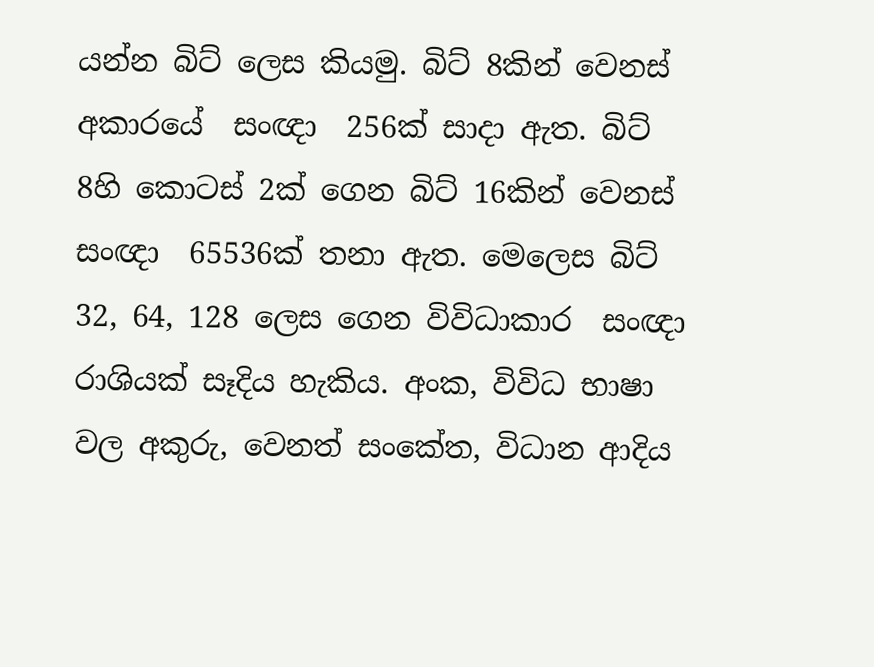යන්න බිට් ලෙස කියමු. බිට් 8කින් වෙනස් අකාරයේ  සංඥා  256ක් සාදා ඇත. බිට් 8හි කොටස් 2ක් ගෙන බිට් 16කින් වෙනස්  සංඥා  65536ක් තනා ඇත. මෙලෙස බිට් 32, 64, 128 ලෙස ගෙන විවිධාකාර  සංඥා  රාශියක් සෑදිය හැකිය. අංක, විවිධ භාෂා වල අකුරු, වෙනත් සංකේත, විධාන ආදිය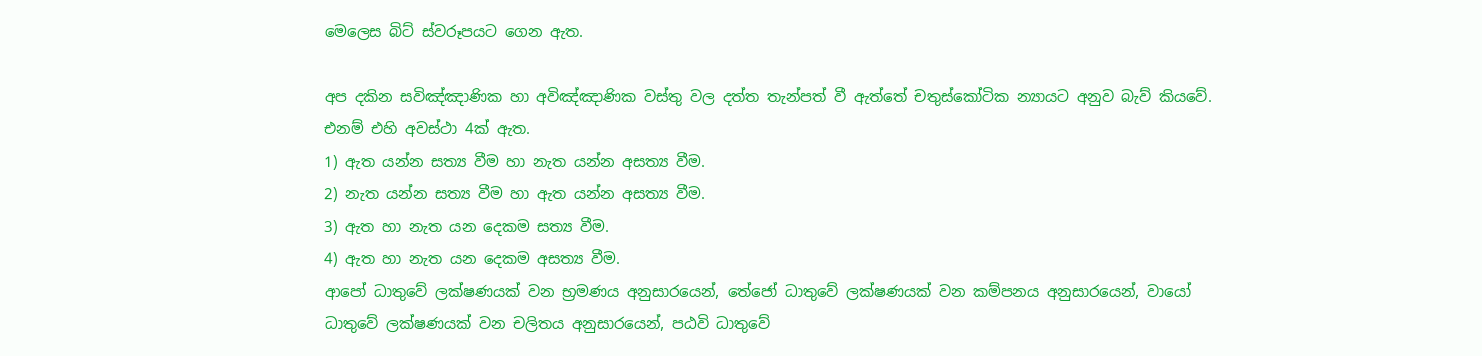මෙලෙස බිට් ස්වරූපයට ගෙන ඇත.

අප දකින සවිඤ්ඤාණික හා අවිඤ්ඤාණික වස්තු වල දත්ත තැන්පත් වී ඇත්තේ චතුස්කෝටික න්‍යායට අනුව බැව් කියවේ. එනම් එහි අවස්ථා 4ක් ඇත.
1) ඇත යන්න සත්‍ය වීම හා නැත යන්න අසත්‍ය වීම.
2) නැත යන්න සත්‍ය වීම හා ඇත යන්න අසත්‍ය වීම.
3) ඇත හා නැත යන දෙකම සත්‍ය වීම.
4) ඇත හා නැත යන දෙකම අසත්‍ය වීම.
ආපෝ ධාතුවේ ලක්ෂණයක් වන භ්‍රමණය අනුසාරයෙන්, තේජෝ ධාතුවේ ලක්ෂණයක් වන කම්පනය අනුසාරයෙන්, වායෝ ධාතුවේ ලක්ෂණයක් වන චලිතය අනුසාරයෙන්, පඨවි ධාතුවේ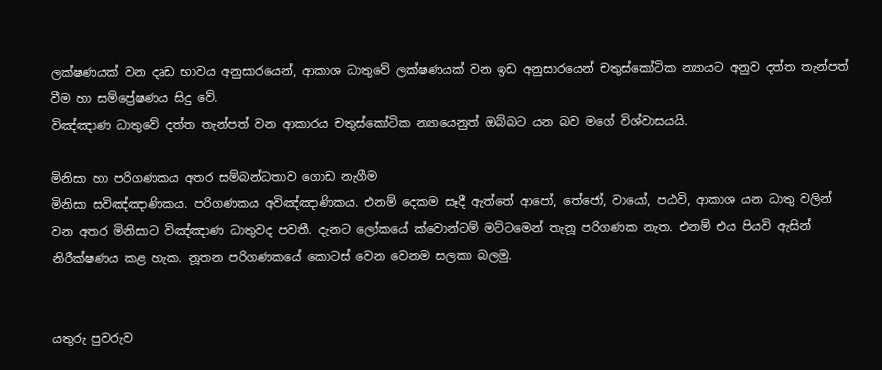ලක්ෂණයක් වන දෘඩ භාවය අනුසාරයෙන්, ආකාශ ධාතුවේ ලක්ෂණයක් වන ඉඩ අනුසාරයෙන් චතුස්කෝටික න්‍යායට අනුව දත්ත තැන්පත් වීම හා සම්ප්‍රේෂණය සිදු වේ.
විඤ්ඤාණ ධාතුවේ දත්ත තැන්පත් වන ආකාරය චතුස්කෝටික න්‍යායෙනුත් ඔබ්බට යන බව මගේ විශ්වාසයයි.

මිනිසා හා පරිගණකය අතර සම්බන්ධතාව ගොඩ නැගීම
මිනිසා සවිඤ්ඤාණිකය. පරිගණකය අවිඤ්ඤාණිකය. එනම් දෙකම සෑදී ඇත්තේ ආපෝ, තේජෝ, වායෝ, පඨවි, ආකාශ යන ධාතු වලින් වන අතර මිනිසාට විඤ්ඤාණ ධාතුවද පවතී. දැනට ලෝකයේ ක්වොන්ටම් මට්ටමෙන් තැනූ පරිගණක නැත. එනම් එය පියවි ඇසින් නිරීක්ෂණය කළ හැක. නූතන පරිගණකයේ කොටස් වෙන වෙනම සලකා බලමු.


යතුරු පුවරුව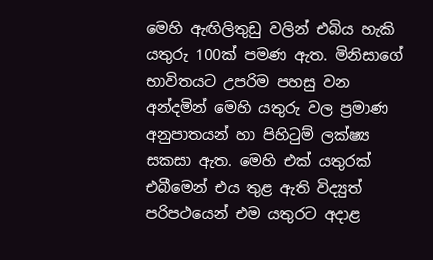මෙහි ඇඟිලිතුඩු වලින් එබිය හැකි යතුරු 100ක් පමණ ඇත. මිනිසාගේ භාවිතයට උපරිම පහසු වන අන්දමින් මෙහි යතුරු වල ප්‍රමාණ අනුපාතයන් හා පිහිටුම් ලක්ෂ්‍ය සකසා ඇත. මෙහි එක් යතුරක් එබීමෙන් එය තුළ ඇති විද්‍යුත් පරිපථයෙන් එම යතුරට අදාළ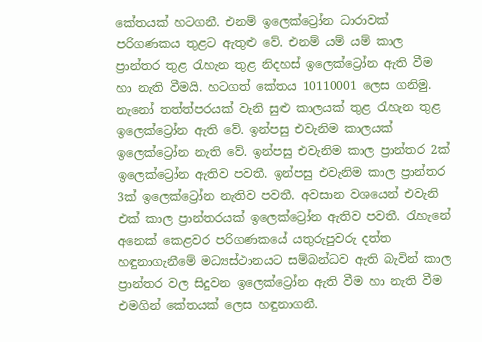කේතයක් හටගනී. එනම් ඉලෙක්ට්‍රෝන ධාරාවක් පරිගණකය තුළට ඇතුළු වේ. එනම් යම් යම් කාල ප්‍රාන්තර තුළ රැහැන තුළ නිදහස් ඉලෙක්ට්‍රෝන ඇති වීම හා නැති වීමයි. හටගත් කේතය 10110001 ලෙස ගනිමු. නැනෝ තත්ත්පරයක් වැනි සුළු කාලයක් තුළ රැහැන තුළ ඉලෙක්ට්‍රෝන ඇති වේ. ඉන්පසු එවැනිම කාලයක් ඉලෙක්ට්‍රෝන නැති වේ. ඉන්පසු එවැනිම කාල ප්‍රාන්තර 2ක් ඉලෙක්ට්‍රෝන ඇතිව පවතී. ඉන්පසු එවැනිම කාල ප්‍රාන්තර 3ක් ඉලෙක්ට්‍රෝන නැතිව පවතී. අවසාන වශයෙන් එවැනි එක් කාල ප්‍රාන්තරයක් ඉලෙක්ට්‍රෝන ඇතිව පවතී. රැහැනේ අනෙක් කෙළවර පරිගණකයේ යතුරුපුවරු දත්ත හඳුනාගැනීමේ මධ්‍යස්ථානයට සම්බන්ධව ඇති බැවින් කාල ප්‍රාන්තර වල සිදුවන ඉලෙක්ට්‍රෝන ඇති වීම හා නැති වීම එමගින් කේතයක් ලෙස හඳුනාගනී.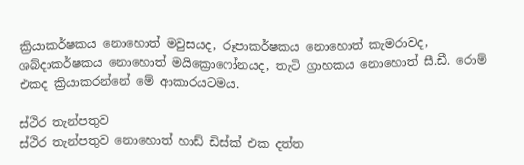ක්‍රියාකර්ෂකය නොහොත් මවුසයද, රූපාකර්ෂකය නොහොත් කැමරාවද, ශබ්දාකර්ෂකය නොහොත් මයික්‍රොෆෝනයද, තැටි ග්‍රාහකය නොහොත් සී.ඩී. රොම් එකද ක්‍රියාකරන්නේ මේ ආකාරයටමය.

ස්ථිර තැන්පතුව
ස්ථිර තැන්පතුව නොහොත් හාඩ් ඩිස්ක් එක දත්ත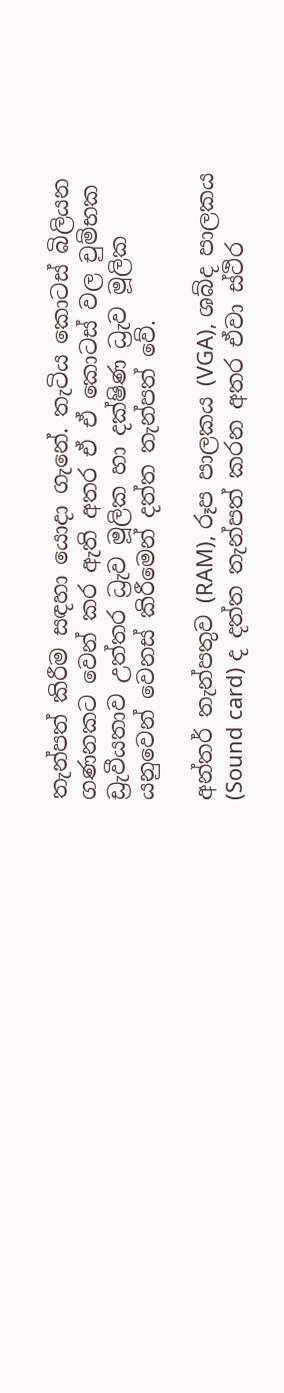තැන්පත් කිරීම සඳහා යොදා ගැනේ. තැටිය කොටස් බිලියන ගණනකට වෙන් කර ඇති අතර ඒ ඒ කොටස් වල චුම්භක ඩ්‍රැවීයතාව උත්තර ධ්‍රැව මූලික හා දක්ෂිණ ධ්‍රැව මූලික යනුවෙන් වෙනස් කිරීමෙන් දත්ත තැන්පත් වේ.

අන්තර් තැන්පතුව (RAM), රූප පාලකය (VGA), ශබ්ද පාලකය (Sound card) ද දත්ත තැන්පත් කරන අතර ඒවා ස්ථිර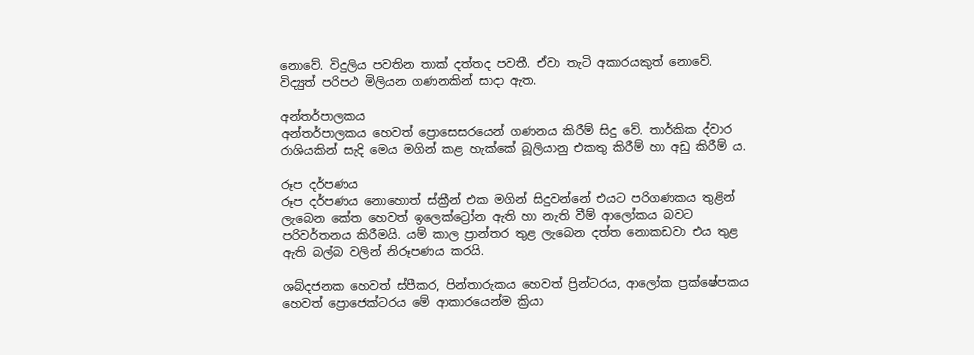නොවේ. විදුලිය පවතින තාක් දත්තද පවතී. ඒවා තැටි අකාරයකුත් නොවේ. විද්‍යුත් පරිපථ මිලියන ගණනකින් සාදා ඇත.

අන්තර්පාලකය
අන්තර්පාලකය හෙවත් ප්‍රොසෙසරයෙන් ගණනය කිරීම් සිදු වේ. තාර්කික ද්වාර රාශියකින් සැදි මෙය මගින් කළ හැක්කේ බූලියානු එකතු කිරීම් හා අඩු කිරීම් ය.

රූප දර්පණය
රූප දර්පණය නොහොත් ස්ක්‍රීන් එක මගින් සිදුවන්නේ එයට පරිගණකය තුළින් ලැබෙන කේත හෙවත් ඉලෙක්ට්‍රෝන ඇති හා නැති වීම් ආලෝකය බවට පරිවර්තනය කිරීමයි. යම් කාල ප්‍රාන්තර තුළ ලැබෙන දත්ත නොකඩවා එය තුළ ඇති බල්බ වලින් නිරූපණය කරයි.

ශබ්දජනක හෙවත් ස්පීකර, පින්තාරුකය හෙවත් ප්‍රින්ටරය, ආලෝක ප්‍රක්ෂේපකය හෙවත් ප්‍රොජෙක්ටරය මේ ආකාරයෙන්ම ක්‍රියා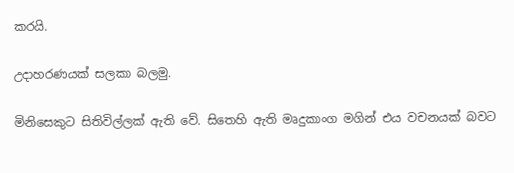කරයි.

උදාහරණයක් සලකා බලමු.

මිනිසෙකුට සිතිවිල්ලක් ඇති වේ. සිතෙහි ඇති මෘදුකාංග මගින් එය වචනයක් බවට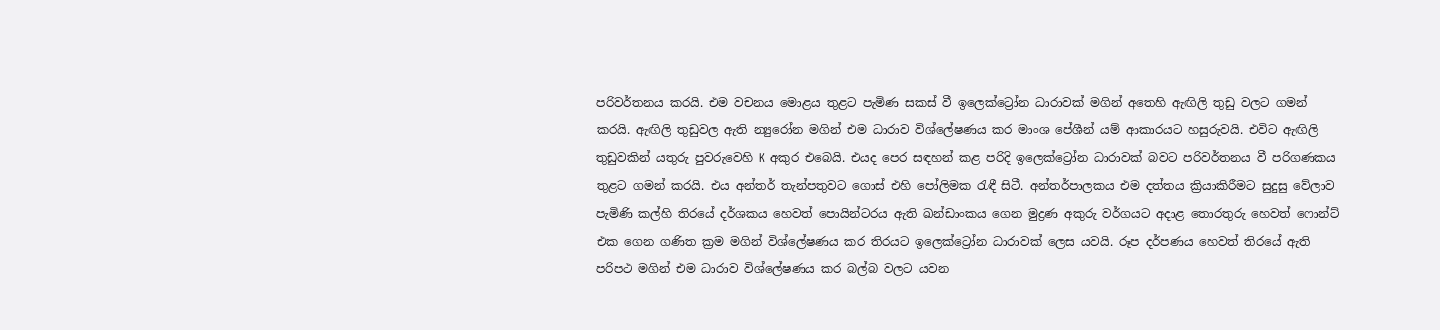පරිවර්තනය කරයි. එම වචනය මොළය තුළට පැමිණ සකස් වී ඉලෙක්ට්‍රෝන ධාරාවක් මගින් අතෙහි ඇඟිලි තුඩු වලට ගමන් කරයි. ඇඟිලි තුඩුවල ඇති න්‍යුරෝන මගින් එම ධාරාව විශ්ලේෂණය කර මාංශ පේශීන් යම් ආකාරයට හසුරුවයි. එවිට ඇඟිලි තුඩුවකින් යතුරු පුවරුවෙහි K අකුර එබෙයි. එයද පෙර සඳහන් කළ පරිදි ඉලෙක්ට්‍රෝන ධාරාවක් බවට පරිවර්තනය වී පරිගණකය තුළට ගමන් කරයි. එය අන්තර් තැන්පතුවට ගොස් එහි පෝලිමක රැඳී සිටී. අන්තර්පාලකය එම දත්තය ක්‍රියාකිරීමට සුදුසු වේලාව පැමිණි කල්හි තිරයේ දර්ශකය හෙවත් පොයින්ටරය ඇති ඛන්ඩාංකය ගෙන මුද්‍රණ අකුරු වර්ගයට අදාළ තොරතුරු හෙවත් ෆොන්ට් එක ගෙන ගණිත ක්‍රම මගින් විශ්ලේෂණය කර තිරයට ඉලෙක්ට්‍රෝන ධාරාවක් ලෙස යවයි. රූප දර්පණය හෙවත් තිරයේ ඇති පරිපථ මගින් එම ධාරාව විශ්ලේෂණය කර බල්බ වලට යවන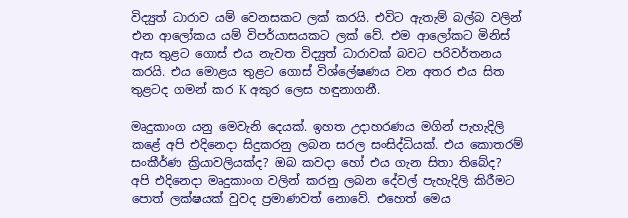විද්‍යුත් ධාරාව යම් වෙනසකට ලක් කරයි. එවිට ඇතැම් බල්බ වලින් එන ආලෝකය යම් විපර්යාසයකට ලක් වේ. එම ආලෝකට මිනිස් ඇස තුළට ගොස් එය නැවත විද්‍යුත් ධාරාවක් බවට පරිවර්තනය කරයි. එය මොළය තුළට ගොස් විශ්ලේෂණය වන අතර එය සිත තුළටද ගමන් කර K අකුර ලෙස හඳුනාගනී.

මෘදුකාංග යනු මෙවැනි දෙයක්. ඉහත උදාහරණය මගින් පැහැදිලි කළේ අපි එදිනෙදා සිදුකරනු ලබන සරල සංසිද්ධියක්. එය කොතරම් සංකීර්ණ ක්‍රියාවලියක්ද? ඔබ කවදා හෝ එය ගැන සිතා තිබේද?
අපි එදිනෙදා මෘදුකාංග වලින් කරනු ලබන දේවල් පැහැදිලි කිරීමට පොත් ලක්ෂයක් වුවද ප්‍රමාණවත් නොවේ. එහෙත් මෙය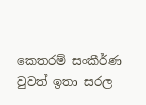කෙතරම් සංකීර්ණ වුවත් ඉතා සරල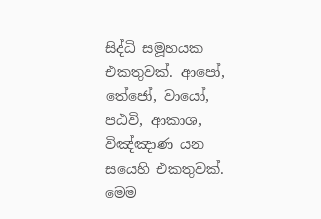සිද්ධි සමූහයක එකතුවක්. ආපෝ, තේජෝ, වායෝ, පඨවි, ආකාශ, විඤ්ඤාණ යන සයෙහි එකතුවක්. මෙම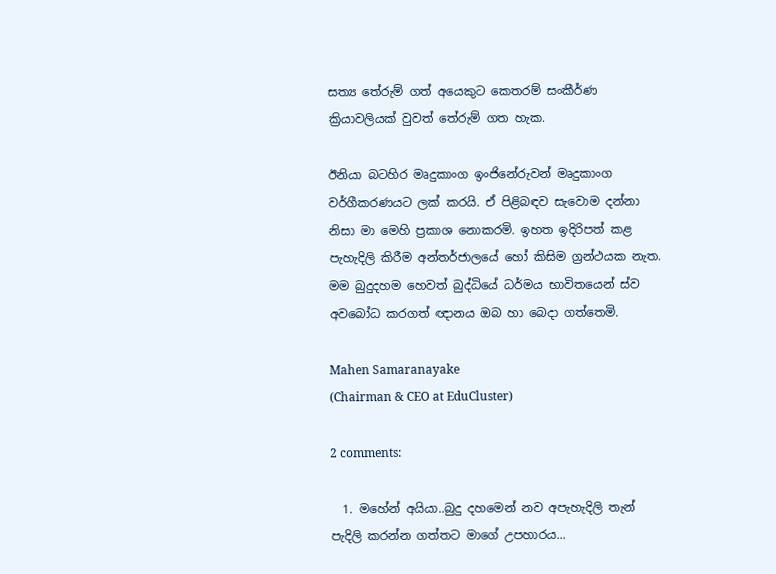සත්‍ය තේරුම් ගත් අයෙකුට කෙතරම් සංකීර්ණ ක්‍රියාවලියක් වුවත් තේරුම් ගත හැක.

ඊනියා බටහිර මෘදුකාංග ඉංජිනේරුවන් මෘදුකාංග වර්ගීකරණයට ලක් කරයි. ඒ පිළිබඳව සැවොම දන්නා නිසා මා මෙහි ප්‍රකාශ නොකරමි. ඉහත ඉදිරිපත් කළ පැහැදිලි කිරීම අන්තර්ජාලයේ හෝ කිසිම ග්‍රන්ථයක නැත. මම බුදුදහම හෙවත් බුද්ධියේ ධර්මය භාවිතයෙන් ස්ව අවබෝධ කරගත් ඥානය ඔබ හා බෙදා ගත්තෙමි.

Mahen Samaranayake
(Chairman & CEO at EduCluster)

2 comments:

  1. මහේන් අයියා..බුදු දහමෙන් නව අපැහැදිලි තැන් පැදිලි කරන්න ගත්තට මාගේ උපහාරය...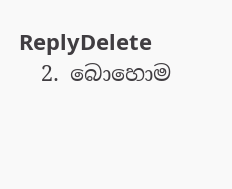ReplyDelete
  2. බොහොම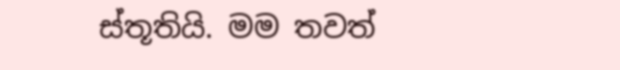ස්තූතියි. මම තවත්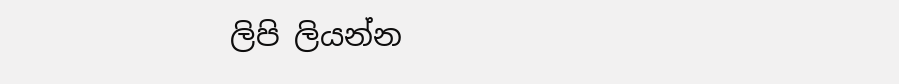ලිපි ලියන්න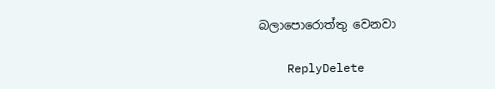බලාපොරොත්තු වෙනවා

    ReplyDelete